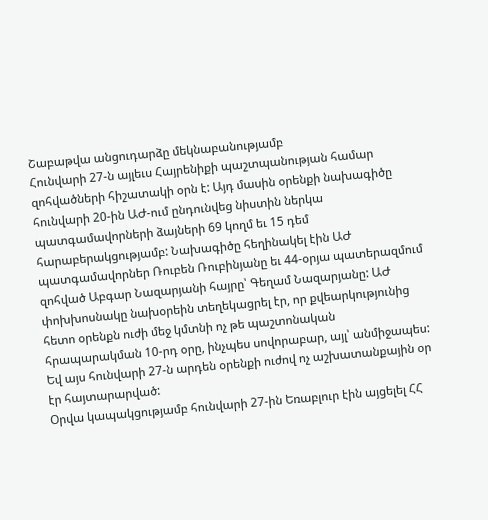Շաբաթվա անցուդարձը մեկնաբանությամբ
Հունվարի 27-ն այլեւս Հայրենիքի պաշտպանության համար զոհվածների հիշատակի օրն է: Այդ մասին օրենքի նախագիծը հունվարի 20-ին ԱԺ-ում ընդունվեց նիստին ներկա պատգամավորների ձայների 69 կողմ եւ 15 դեմ հարաբերակցությամբ: Նախագիծը հեղինակել էին ԱԺ պատգամավորներ Ռուբեն Ռուբինյանը եւ 44-օրյա պատերազմում զոհված Աբգար Նազարյանի հայրը՝ Գեղամ Նազարյանը: ԱԺ փոխխոսնակը նախօրեին տեղեկացրել էր, որ քվեարկությունից հետո օրենքն ուժի մեջ կմտնի ոչ թե պաշտոնական հրապարակման 10-րդ օրը, ինչպես սովորաբար, այլ՝ անմիջապես: Եվ այս հունվարի 27-ն արդեն օրենքի ուժով ոչ աշխատանքային օր էր հայտարարված:
Օրվա կապակցությամբ հունվարի 27-ին Եռաբլուր էին այցելել ՀՀ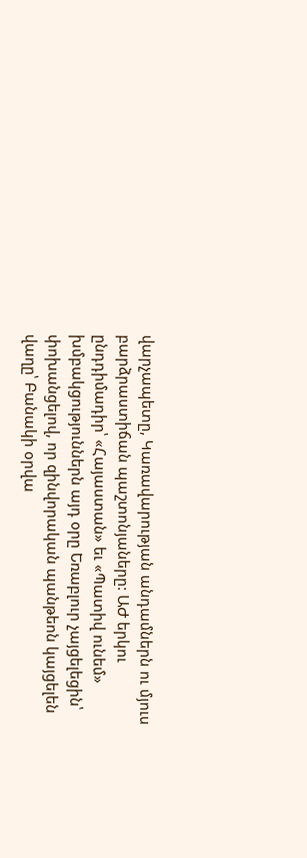վարչապետը, Կառավարության անդամներն ու մյուս բարձրաստիճան պաշտոնյաները: ԱԺ երկու ընդդիմադիր՝ «Հայաստան» եւ «Պատիվ ունեմ» խմբակցություններն այդ օրը Եռաբլուր չայցելեցին՝ փոխանցելով, որ զինվորական պանթեոն կայցելեն վաղը՝ Բանակի օրվա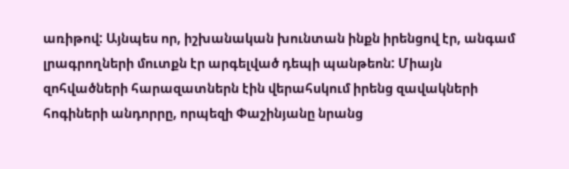առիթով: Այնպես որ, իշխանական խունտան ինքն իրենցով էր, անգամ լրագրողների մուտքն էր արգելված դեպի պանթեոն: Միայն զոհվածների հարազատներն էին վերահսկում իրենց զավակների հոգիների անդորրը, որպեզի Փաշինյանը նրանց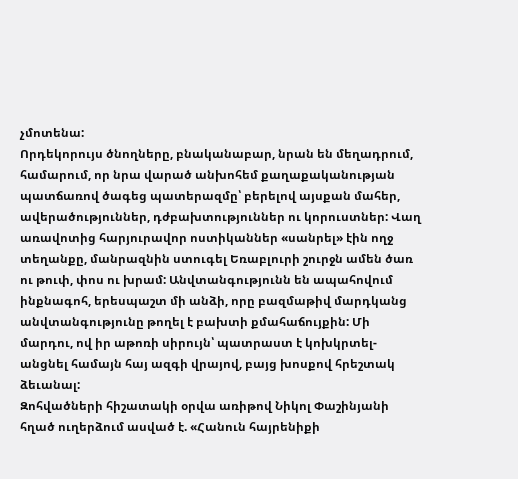չմոտենա:
Որդեկորույս ծնողները, բնականաբար, նրան են մեղադրում, համարում, որ նրա վարած անխոհեմ քաղաքականության պատճառով ծագեց պատերազմը՝ բերելով այսքան մահեր, ավերածություններ, դժբախտություններ ու կորուստներ: Վաղ առավոտից հարյուրավոր ոստիկաններ «սանրել» էին ողջ տեղանքը, մանրազնին ստուգել Եռաբլուրի շուրջն ամեն ծառ ու թուփ, փոս ու խրամ: Անվտանգությունն են ապահովում ինքնագոհ, երեսպաշտ մի անձի, որը բազմաթիվ մարդկանց անվտանգությունը թողել է բախտի քմահաճույքին: Մի մարդու, ով իր աթոռի սիրույն՝ պատրաստ է կոխկրտել-անցնել համայն հայ ազգի վրայով, բայց խոսքով հրեշտակ ձեւանալ:
Զոհվածների հիշատակի օրվա առիթով Նիկոլ Փաշինյանի հղած ուղերձում ասված է. «Հանուն հայրենիքի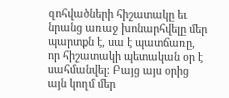զոհվածների հիշատակը եւ նրանց առաջ խոնարհվելը մեր պարտքն է, սա է պատճառը, որ հիշատակի պետական օր է սահմանվել։ Բայց այս օրից այն կողմ մեր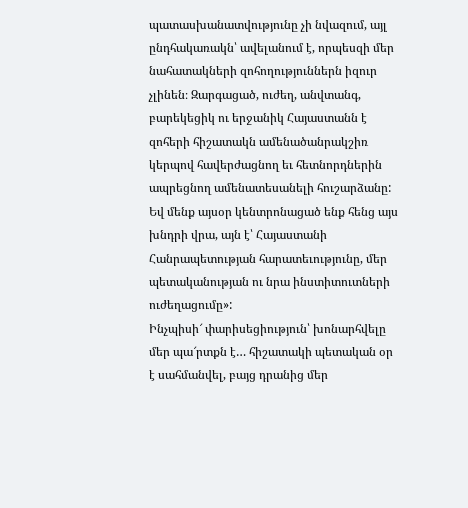պատասխանատվությունը չի նվազում, այլ ընդհակառակն՝ ավելանում է, որպեսզի մեր նահատակների զոհողություններն իզուր չլինեն։ Զարգացած, ուժեղ, անվտանգ, բարեկեցիկ ու երջանիկ Հայաստանն է զոհերի հիշատակն ամենածանրակշիռ կերպով հավերժացնող եւ հետնորդներին ապրեցնող ամենատեսանելի հուշարձանը: Եվ մենք այսօր կենտրոնացած ենք հենց այս խնդրի վրա, այն է՝ Հայաստանի Հանրապետության հարատեւությունը, մեր պետականության ու նրա ինստիտուտների ուժեղացումը»:
Ինչպիսի՜ փարիսեցիություն՝ խոնարհվելը մեր պա՜րտքն է… հիշատակի պետական օր է սահմանվել, բայց դրանից մեր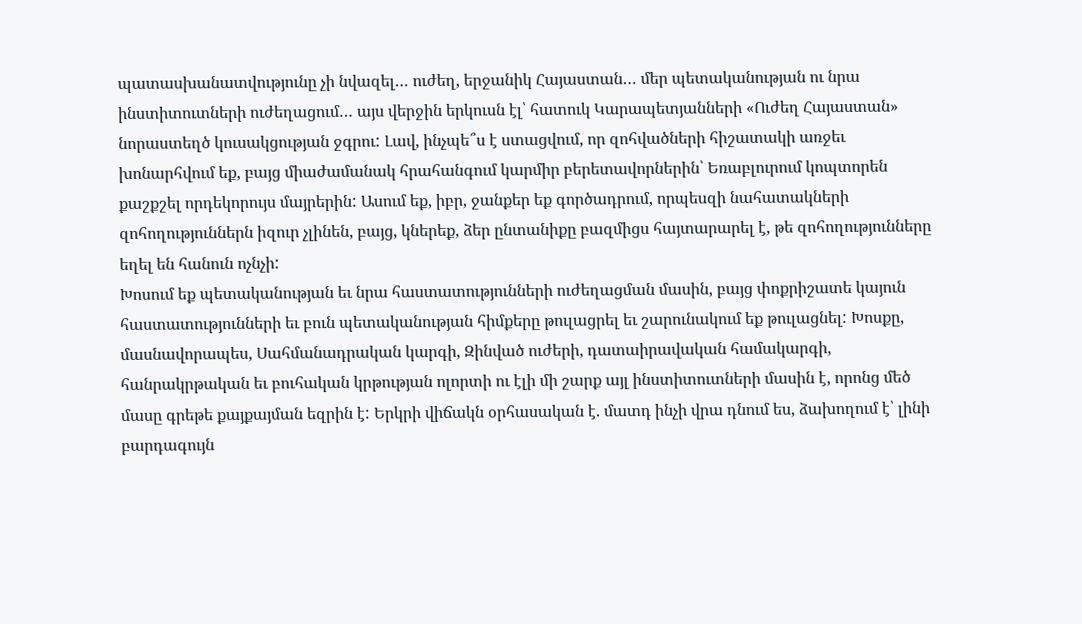պատասխանատվությունը չի նվազել… ուժեղ, երջանիկ Հայաստան… մեր պետականության ու նրա ինստիտուտների ուժեղացում… այս վերջին երկուսն էլ՝ հատուկ Կարապետյանների «Ուժեղ Հայաստան» նորաստեղծ կուսակցության ջգրու: Լավ, ինչպե՞ս է ստացվում, որ զոհվածների հիշատակի առջեւ խոնարհվում եք, բայց միաժամանակ հրահանգում կարմիր բերետավորներին՝ Եռաբլուրում կոպտորեն քաշքշել որդեկորույս մայրերին: Ասում եք, իբր, ջանքեր եք գործադրում, որպեսզի նահատակների զոհողություններն իզուր չլինեն, բայց, կներեք, ձեր ընտանիքը բազմիցս հայտարարել է, թե զոհողությունները եղել են հանուն ոչնչի:
Խոսում եք պետականության եւ նրա հաստատությունների ուժեղացման մասին, բայց փոքրիշատե կայուն հաստատությունների եւ բուն պետականության հիմքերը թուլացրել եւ շարունակում եք թուլացնել: Խոսքը, մասնավորապես, Սահմանադրական կարգի, Զինված ուժերի, դատաիրավական համակարգի, հանրակրթական եւ բուհական կրթության ոլորտի ու էլի մի շարք այլ ինստիտուտների մասին է, որոնց մեծ մասը գրեթե քայքայման եզրին է: Երկրի վիճակն օրհասական է. մատդ ինչի վրա դնում ես, ձախողում է՝ լինի բարդագույն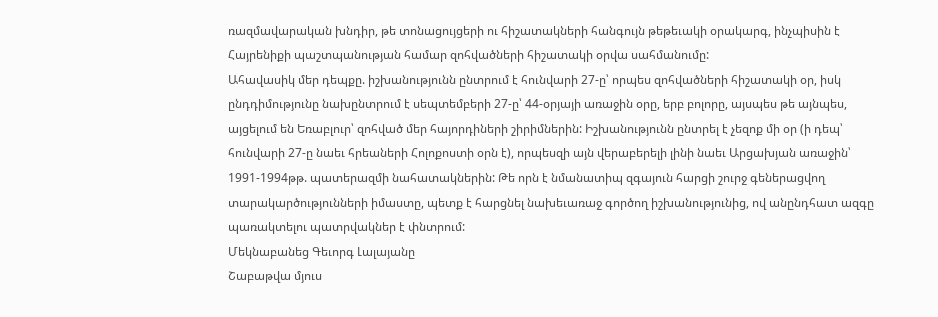ռազմավարական խնդիր, թե տոնացույցերի ու հիշատակների հանգույն թեթեւակի օրակարգ, ինչպիսին է Հայրենիքի պաշտպանության համար զոհվածների հիշատակի օրվա սահմանումը:
Ահավասիկ մեր դեպքը. իշխանությունն ընտրում է հունվարի 27-ը՝ որպես զոհվածների հիշատակի օր, իսկ ընդդիմությունը նախընտրում է սեպտեմբերի 27-ը՝ 44-օրյայի առաջին օրը, երբ բոլորը, այսպես թե այնպես, այցելում են Եռաբլուր՝ զոհված մեր հայորդիների շիրիմներին: Իշխանությունն ընտրել է չեզոք մի օր (ի դեպ՝ հունվարի 27-ը նաեւ հրեաների Հոլոքոստի օրն է), որպեսզի այն վերաբերելի լինի նաեւ Արցախյան առաջին՝ 1991-1994թթ. պատերազմի նահատակներին: Թե որն է նմանատիպ զգայուն հարցի շուրջ գեներացվող տարակարծությունների իմաստը, պետք է հարցնել նախեւառաջ գործող իշխանությունից, ով անընդհատ ազգը պառակտելու պատրվակներ է փնտրում:
Մեկնաբանեց Գեւորգ Լալայանը
Շաբաթվա մյուս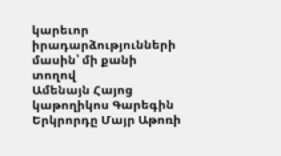կարեւոր իրադարձությունների մասին՝ մի քանի տողով
Ամենայն Հայոց կաթողիկոս Գարեգին Երկրորդը Մայր Աթոռի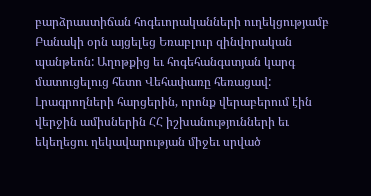բարձրաստիճան հոգեւորականների ուղեկցությամբ Բանակի օրն այցելեց Եռաբլուր զինվորական պանթեոն: Աղոթքից եւ հոգեհանգստյան կարգ մատուցելուց հետո Վեհափառը հեռացավ: Լրագրողների հարցերին, որոնք վերաբերում էին վերջին ամիսներին ՀՀ իշխանությունների եւ եկեղեցու ղեկավարության միջեւ սրված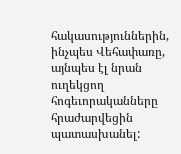հակասություններին, ինչպես Վեհափառը, այնպես էլ նրան ուղեկցող հոգեւորականները հրաժարվեցին պատասխանել: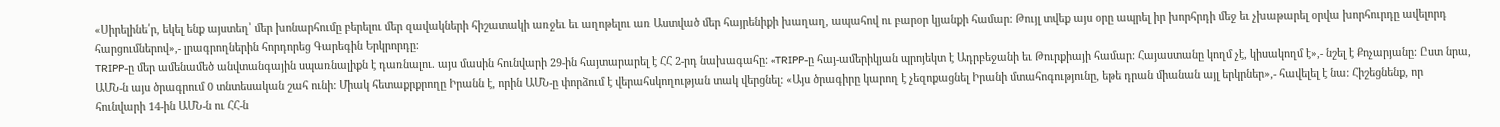«Սիրելինե՛ր, եկել ենք այստեղ՝ մեր խոնարհումը բերելու մեր զավակների հիշատակի առջեւ եւ աղոթելու առ Աստված մեր հայրենիքի խաղաղ, ապահով ու բարօր կյանքի համար: Թույլ տվեք այս օրը ապրել իր խորհրդի մեջ եւ չխաթարել օրվա խորհուրդը ավելորդ հարցումներով»,- լրագրողներին հորդորեց Գարեգին Երկրորդը:
TRIPP-ը մեր ամենամեծ անվտանգային սպառնալիքն է դառնալու. այս մասին հունվարի 29-ին հայտարարել է ՀՀ 2-րդ նախագահը: «TRIPP-ը հայ-ամերիկյան պրոյեկտ է Ադրբեջանի եւ Թուրքիայի համար: Հայաստանը կողմ չէ, կիսակողմ է»,- նշել է Քոչարյանը: Ըստ նրա, ԱՄՆ-ն այս ծրագրում 0 տնտեսական շահ ունի: Միակ հետաքրքրողը Իրանն է, որին ԱՄՆ-ը փորձում է վերահսկողության տակ վերցնել: «Այս ծրագիրը կարող է չեզոքացնել Իրանի մտահոգությունը, եթե դրան միանան այլ երկրներ»,- հավելել է նա: Հիշեցնենք, որ հունվարի 14-ին ԱՄՆ-ն ու ՀՀ-ն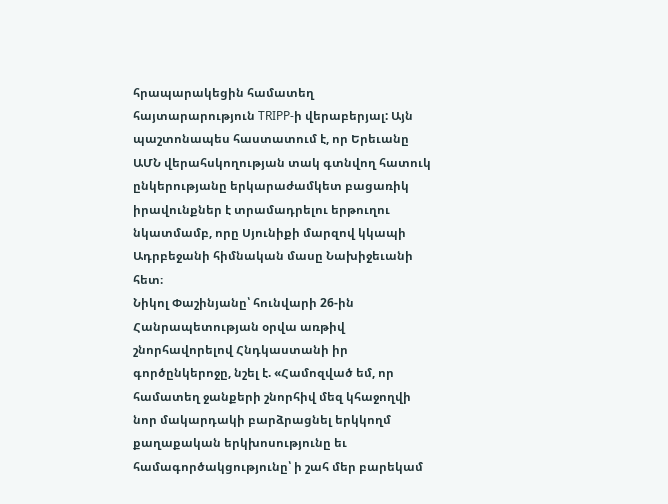հրապարակեցին համատեղ հայտարարություն TRIPP-ի վերաբերյալ: Այն պաշտոնապես հաստատում է, որ Երեւանը ԱՄՆ վերահսկողության տակ գտնվող հատուկ ընկերությանը երկարաժամկետ բացառիկ իրավունքներ է տրամադրելու երթուղու նկատմամբ, որը Սյունիքի մարզով կկապի Ադրբեջանի հիմնական մասը Նախիջեւանի հետ։
Նիկոլ Փաշինյանը՝ հունվարի 26-ին Հանրապետության օրվա առթիվ շնորհավորելով Հնդկաստանի իր գործընկերոջը, նշել է. «Համոզված եմ, որ համատեղ ջանքերի շնորհիվ մեզ կհաջողվի նոր մակարդակի բարձրացնել երկկողմ քաղաքական երկխոսությունը եւ համագործակցությունը՝ ի շահ մեր բարեկամ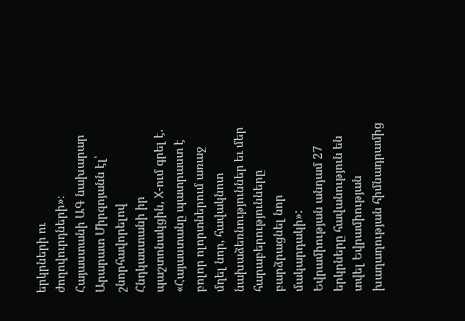երկրների ու ժողովուրդների»։ Հայաստանի ԱԳ նախարար Արարատ Միրզոյանն էլ՝ շնորհավորելով Հնդկաստանի իր պաշտոնակցին, X-ում գրել է. «Հայաստանը պատրաստ է բոլոր ոլորտներում առաջ մղել նոր, հավակնոտ նախաձեռնություններ եւ մեր հարաբերությունները բարձրացնել նոր մակարդակի»:
Եվրամիության անդամ 27 երկրները հավանություն են տվել Եվրամիության խաղաղության հիմնադրամից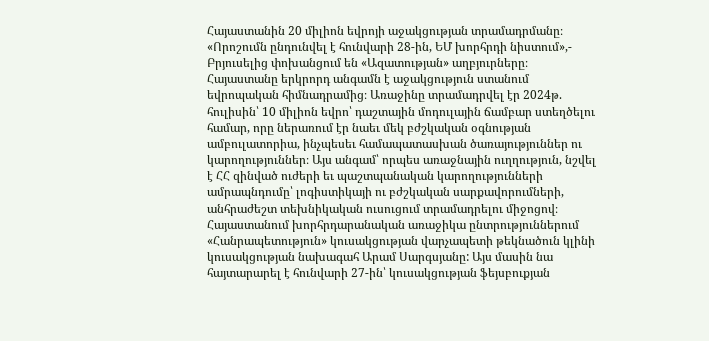Հայաստանին 20 միլիոն եվրոյի աջակցության տրամադրմանը։ «Որոշումն ընդունվել է հունվարի 28-ին, ԵՄ խորհրդի նիստում»,- Բրյուսելից փոխանցում են «Ազատության» աղբյուրները։ Հայաստանը երկրորդ անգամն է աջակցություն ստանում եվրոպական հիմնադրամից։ Առաջինը տրամադրվել էր 2024թ. հուլիսին՝ 10 միլիոն եվրո՝ դաշտային մոդուլային ճամբար ստեղծելու համար, որը ներառում էր նաեւ մեկ բժշկական օգնության ամբուլատորիա, ինչպեսեւ համապատասխան ծառայություններ ու կարողություններ։ Այս անգամ՝ որպես առաջնային ուղղություն, նշվել է ՀՀ զինված ուժերի եւ պաշտպանական կարողությունների ամրապնդումը՝ լոգիստիկայի ու բժշկական սարքավորումների, անհրաժեշտ տեխնիկական ուսուցում տրամադրելու միջոցով։
Հայաստանում խորհրդարանական առաջիկա ընտրություններում «Հանրապետություն» կուսակցության վարչապետի թեկնածուն կլինի կուսակցության նախագահ Արամ Սարգսյանը: Այս մասին նա հայտարարել է հունվարի 27-ին՝ կուսակցության ֆեյսբուքյան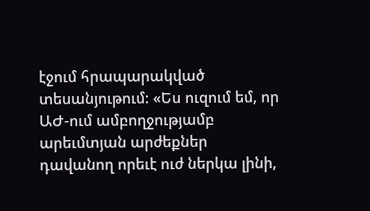էջում հրապարակված տեսանյութում: «Ես ուզում եմ, որ ԱԺ-ում ամբողջությամբ արեւմտյան արժեքներ դավանող որեւէ ուժ ներկա լինի,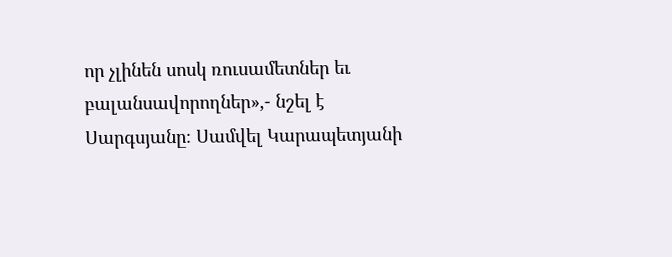որ չլինեն սոսկ ռուսամետներ եւ բալանսավորողներ»,- նշել է Սարգսյանը։ Սամվել Կարապետյանի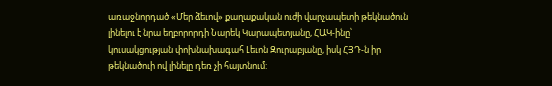առաջնորդած «Մեր ձեւով» քաղաքական ուժի վարչապետի թեկնածուն լինելու է նրա եղբորորդի Նարեկ Կարապետյանը, ՀԱԿ-ինը՝ կուսակցության փոխնախագահ Լեւոն Զուրաբյանը, իսկ ՀՅԴ-ն իր թեկնածուի ով լինելը դեռ չի հայտնում: